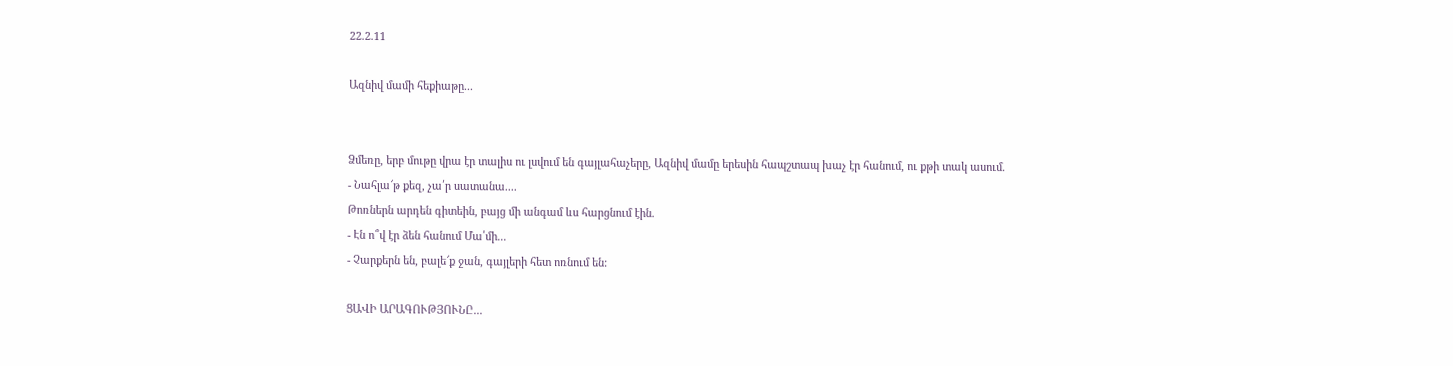22.2.11

Ազնիվ մամի հեքիաթը...


Ձմեռը, երբ մութը վրա էր տալիս ու լսվում են գայլահաչերը, Ազնիվ մամը երեսին հապշտապ խաչ էր հանում, ու քթի տակ ասում.
- Նահլա՜թ քեզ, չա՛ր սատանա....
Թոռներն արդեն գիտեին, բայց մի անգամ ևս հարցնում էին.
- Էն ո՞վ էր ձեն հանում Մա՛մի...
- Չարքերն են, բալե՜ք ջան, գայլերի հետ ոռնում են:

ՑԱՎԻ ԱՐԱԳՈՒԹՅՈՒՆԸ...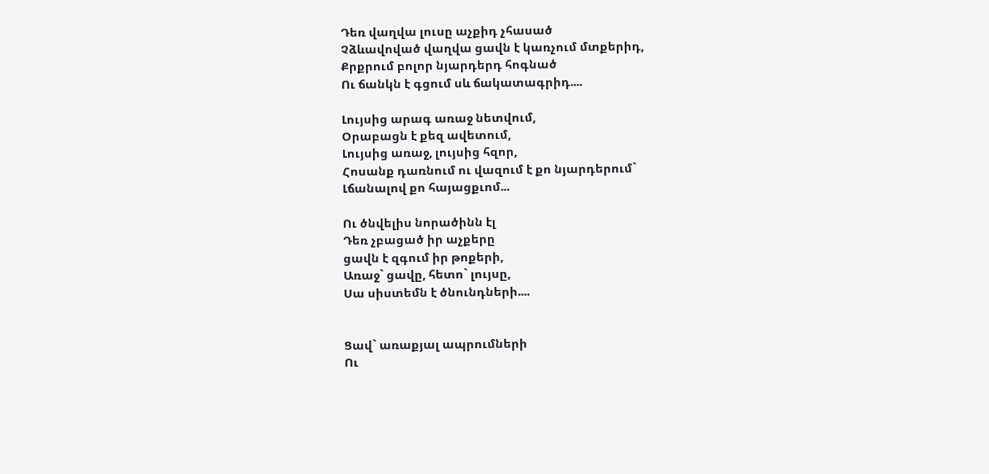Դեռ վաղվա լուսը աչքիդ չհասած
Չձևավոված վաղվա ցավն է կառչում մտքերիդ,
Քրքրում բոլոր նյարդերդ հոգնած
Ու ճանկն է գցում սև ճակատագրիդ....

Լույսից արագ առաջ նետվում,
Օրաբացն է քեզ ավետում,
Լույսից առաջ, լույսից հզոր,
Հոսանք դառնում ու վազում է քո նյարդերում`
Լճանալով քո հայացքւոմ...

Ու ծնվելիս նորածինն էլ
Դեռ չբացած իր աչքերը
ցավն է զգում իր թոքերի,
Առաջ` ցավը, հետո` լույսը,
Սա սիստեմն է ծնունդների....


Ցավ` առաքյալ ապրումների
Ու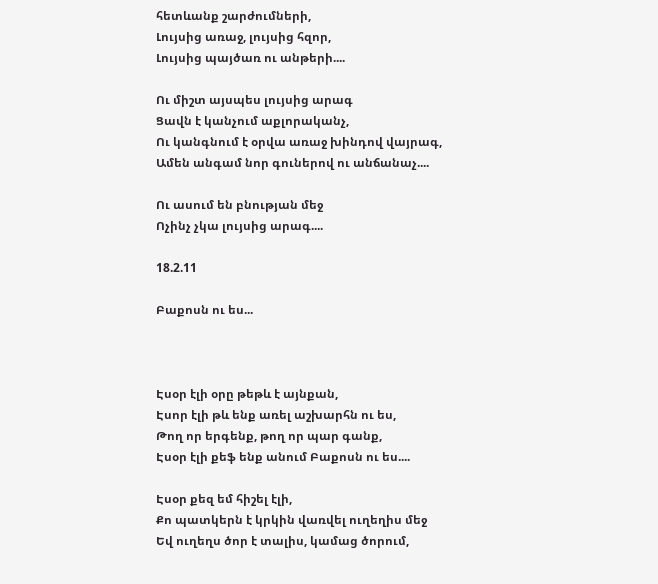հետևանք շարժումների,
Լույսից առաջ, լույսից հզոր,
Լույսից պայծառ ու անթերի....

Ու միշտ այսպես լույսից արագ
Ցավն է կանչում աքլորականչ,
Ու կանգնում է օրվա առաջ խինդով վայրագ,
Ամեն անգամ նոր գուներով ու անճանաչ....

Ու ասում են բնության մեջ
Ոչինչ չկա լույսից արագ....

18.2.11

Բաքոսն ու ես...



Էսօր էլի օրը թեթև է այնքան,
Էսոր էլի թև ենք առել աշխարհն ու ես,
Թող որ երգենք, թող որ պար գանք,
Էսօր էլի քեֆ ենք անում Բաքոսն ու ես....

Էսօր քեզ եմ հիշել էլի,
Քո պատկերն է կրկին վառվել ուղեղիս մեջ
Եվ ուղեղս ծոր է տալիս, կամաց ծորում,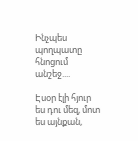Ինչպես պողպատը հնոցում անշեջ....

Էսօր էլի հյուր ես դու մեզ, մոտ ես այնքան,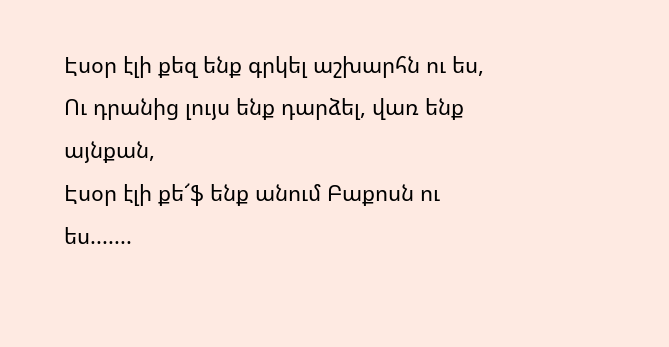Էսօր էլի քեզ ենք գրկել աշխարհն ու ես,
Ու դրանից լույս ենք դարձել, վառ ենք այնքան,
Էսօր էլի քե՜ֆ ենք անում Բաքոսն ու ես.......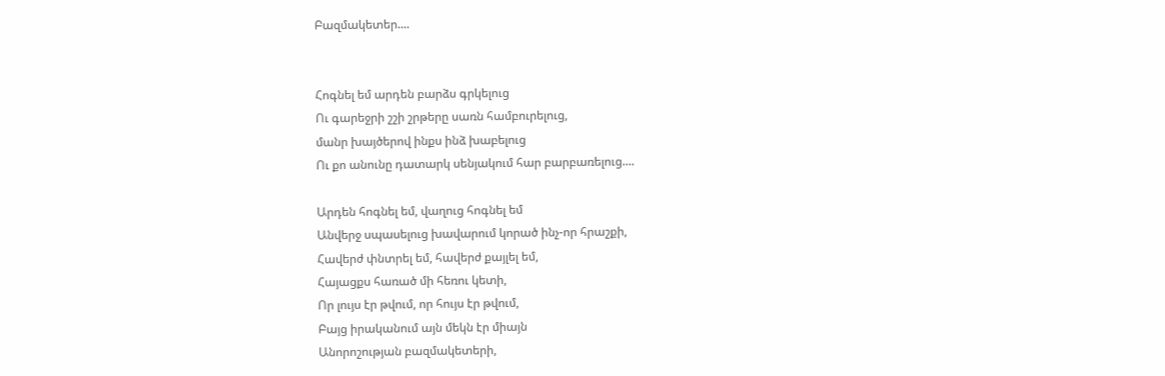Բազմակետեր....


Հոգնել եմ արդեն բարձս գրկելուց
Ու գարեջրի շշի շրթերը սառն համբուրելուց,
մանր խայծերով ինքս ինձ խաբելուց
Ու քո անունը դատարկ սենյակում հար բարբառելուց....

Արդեն հոգնել եմ, վաղուց հոգնել եմ
Անվերջ սպասելուց խավարում կորած ինչ-որ հրաշքի,
Հավերժ փնտրել եմ, հավերժ քայլել եմ,
Հայացքս հառած մի հեռու կետի,
Որ լույս էր թվում, որ հույս էր թվում,
Բայց իրականում այն մեկն էր միայն
Անորոշության բազմակետերի,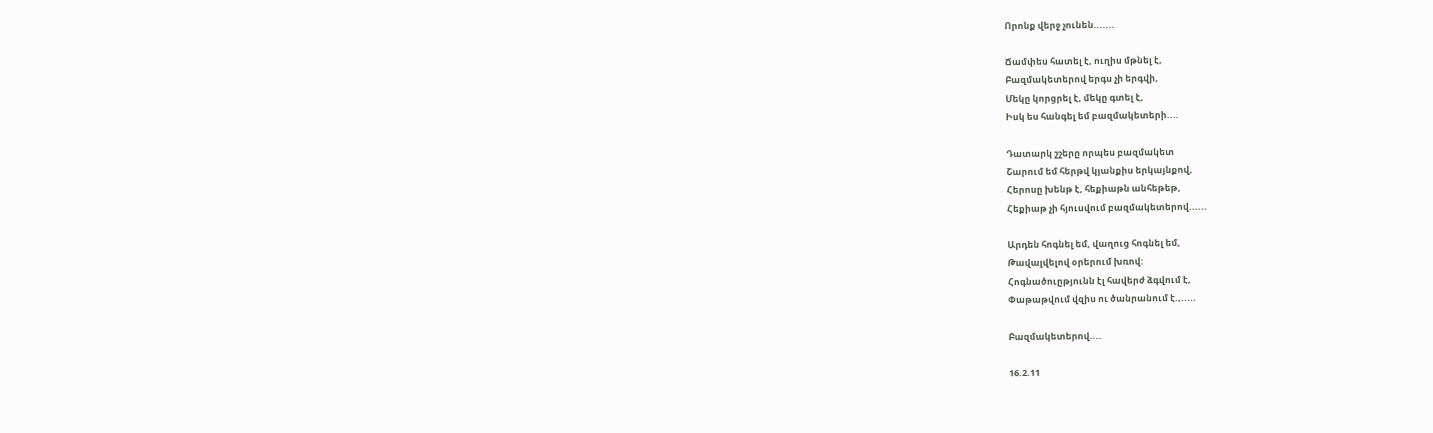Որոնք վերջ չունեն.......

Ճամփես հատել է, ուղիս մթնել է,
Բազմակետերով երգս չի երգվի,
Մեկը կորցրել է, մեկը գտել է,
Իսկ ես հանգել եմ բազմակետերի....

Դատարկ շշերը որպես բազմակետ
Շարում եմ հերթվ կյանքիս երկայնքով,
Հերոսը խենթ է, հեքիաթն անհեթեթ,
Հեքիաթ չի հյուսվում բազմակետերով......

Արդեն հոգնել եմ, վաղուց հոգնել եմ,
Թավալվելով օրերում խռով:
Հոգնածուըթյունն էլ հավերժ ձգվում է,
Փաթաթվում վզիս ու ծանրանում է.,.....

Բազմակետերով....

16.2.11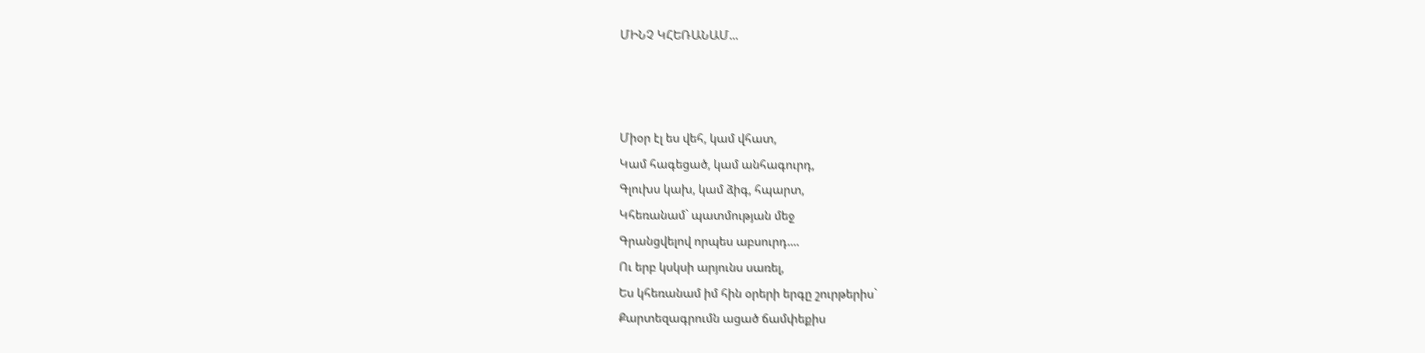ՄԻՆՉ ԿՀԵՌԱՆԱՄ...



Միօր էլ ես վեհ, կամ վհատ,
Կամ հագեցած, կամ անհագուրդ,
Գլուխս կախ, կամ ձիգ, հպարտ,
Կհեռանամ` պատմության մեջ
Գրանցվելով որպես աբսուրդ....
Ու երբ կսկսի արյունս սառել,
Ես կհեռանամ իմ հին օրերի երգը շուրթերիս`
Քարտեզագրումն ացած ճամփեքիս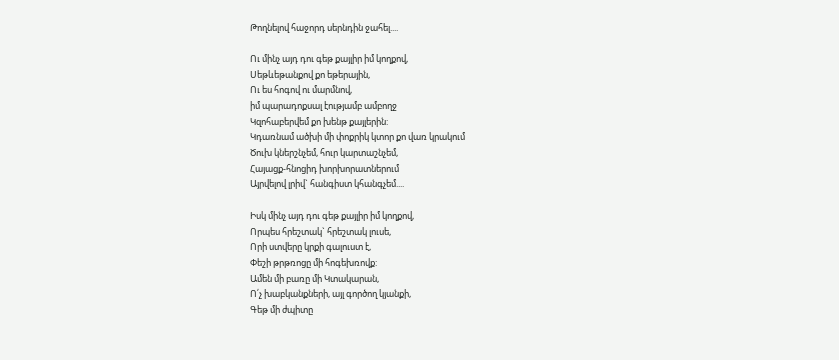Թողնելով հաջորդ սերնդին ջահել....

Ու մինչ այդ դու գեթ քայլիր իմ կողքով,
Սեթևեթանքով քո եթերային,
Ու ես հոգով ու մարմնով,
իմ պարադոքսալ էությամբ ամբողջ
Կզոհաբերվեմ քո խենթ քայլերին:
Կդառնամ ածխի մի փոքրիկ կտոր քո վառ կրակում
Ծուխ կներշնչեմ, հուր կարտաշնչեմ,
Հայացք-հնոցիդ խորխորատներում
Այրվելով լրիվ` հանգիստ կհանգչեմ....

Իսկ մինչ այդ դու գեթ քայլիր իմ կողքով,
Որպես հրեշտակ` հրեշտակ լուսե,
Որի ստվերը կրքի գալուստ է,
Փեշի թրթռոցը մի հոգեխռովք:
Ամեն մի բառը մի Կտակարան,
Ո՛չ խաբկանքների, այլ գործող կյանքի,
Գեթ մի ժպիտը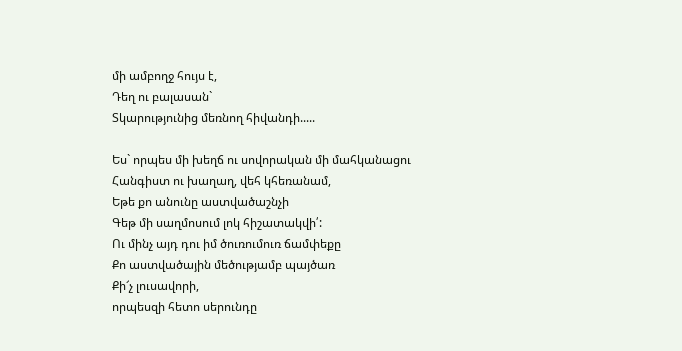մի ամբողջ հույս է,
Դեղ ու բալասան`
Տկարությունից մեռնող հիվանդի.....

Ես` որպես մի խեղճ ու սովորական մի մահկանացու
Հանգիստ ու խաղաղ, վեհ կհեռանամ,
Եթե քո անունը աստվածաշնչի
Գեթ մի սաղմոսում լոկ հիշատակվի՛:
Ու մինչ այդ դու իմ ծուռումուռ ճամփեքը
Քո աստվածային մեծությամբ պայծառ
Քի՜չ լուսավորի,
որպեսզի հետո սերունդը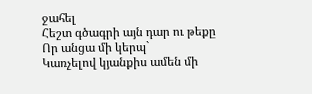ջահել
Հեշտ գծագրի այն դար ու թեքը
Որ անցա մի կերպ`
Կառչելով կյանքիս ամեն մի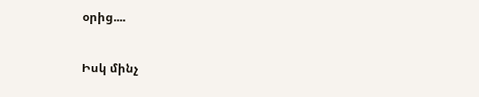օրից....

Իսկ մինչ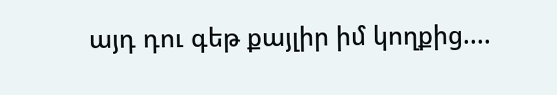այդ դու գեթ քայլիր իմ կողքից....